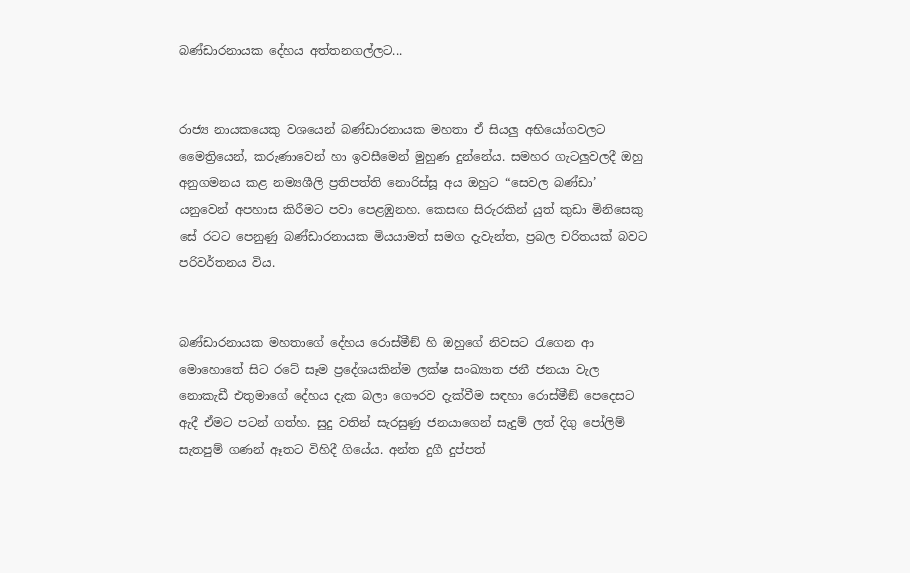බණ්ඩාරනායක දේහය අත්තනගල්ලට...


රාජ්‍ය නායකයෙකු වශයෙන් බණ්ඩාරනායක මහතා ඒ සියලු අභියෝගවලට මෛත්‍රියෙන්, කරුණාවෙන් හා ඉවසීමෙන් මුහුණ දුන්නේය. සමහර ගැටලුවලදී ඔහු අනුගමනය කළ නම්‍යශීලි ප්‍රතිපත්ති නොරිස්සූ අය ඔහුට “සෙවල බණ්ඩා’ යනුවෙන් අපහාස කිරීමට පවා පෙළඹුනහ. කෙසඟ සිරුරකින් යුත් කුඩා මිනිසෙකු සේ රටට පෙනුණු බණ්ඩාරනායක මියයාමත් සමග දැවැන්ත, ප්‍රබල චරිතයක් බවට පරිවර්තනය විය.


බණ්ඩාරනායක මහතාගේ දේහය රොස්මීඞ් හි ඔහුගේ නිවසට රැගෙන ආ මොහොතේ සිට රටේ සෑම ප්‍රදේශයකින්ම ලක්ෂ සංඛ්‍යාත ජනී ජනයා වැල නොකැඩී එතුමාගේ දේහය දැක බලා ගෞරව දැක්වීම සඳහා රොස්මීඞ් පෙදෙසට ඇදී ඒමට පටන් ගත්හ. සුදු වතින් සැරසුණු ජනයාගෙන් සැදුම් ලත් දිගු පෝලිම් සැතපුම් ගණන් ඈතට විහිදී ගියේය. අන්ත දුගී දුප්පත්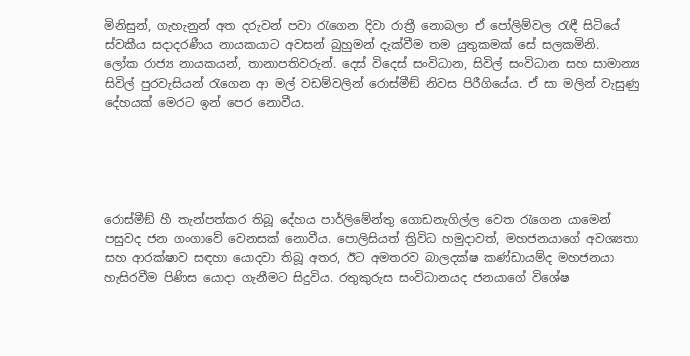මිනිසුන්, ගැහැනුන් අත දරුවන් පවා රැගෙන දිවා රාත්‍රී නොබලා ඒ පෝලිම්වල රැඳී සිටියේ ස්වකීය සදාදරණීය නායකයාට අවසන් බුහුමන් දැක්වීම තම යුතුකමක් සේ සලකමිනි.
ලෝක රාජ්‍ය නායකයන්, තානාපතිවරුන්. දෙස් විදෙස් සංවිධාන, සිවිල් සංවිධාන සහ සාමාන්‍ය සිවිල් පුරවැසියන් රැගෙන ආ මල් වඩම්වලින් රොස්මීඞ් නිවස පිරීගියේය. ඒ සා මලින් වැසුණු දේහයක් මෙරට ඉන් පෙර නොවීය.





රොස්මීඞ් හී තැන්පත්කර තිබූ දේහය පාර්ලිමේන්තු ගොඩනැගිල්ල වෙත රැගෙන යාමෙන් පසුවද ජන ගංගාවේ වෙනසක් නොවීය. පොලිසියත් ත්‍රිවිධ හමුදාවත්, මහජනයාගේ අවශ්‍යතා සහ ආරක්ෂාව සඳහා යොදවා තිබූ අතර, ඊට අමතරව බාලදක්ෂ කණ්ඩායම්ද මහජනයා හැසිරවීම පිණිස යොදා ගැනීමට සිදුවිය. රතුකුරුස සංවිධානයද ජනයාගේ විශේෂ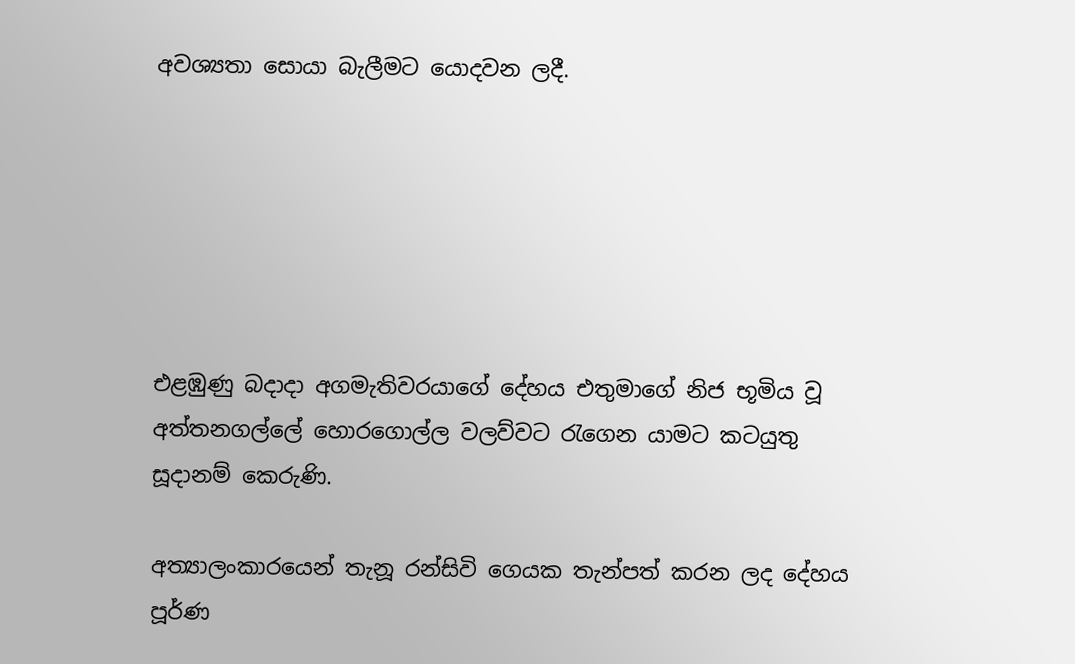අවශ්‍යතා සොයා බැලීමට යොදවන ලදී.






එළඹුණු බදාදා අගමැතිවරයාගේ දේහය එතුමාගේ නිජ භූමිය වූ අත්තනගල්ලේ හොරගොල්ල වලව්වට රැගෙන යාමට කටයුතු සූදානම් කෙරුණි.

අත්‍යාලංකාරයෙන් තැනූ රන්සිවි ගෙයක තැන්පත් කරන ලද දේහය පූර්ණ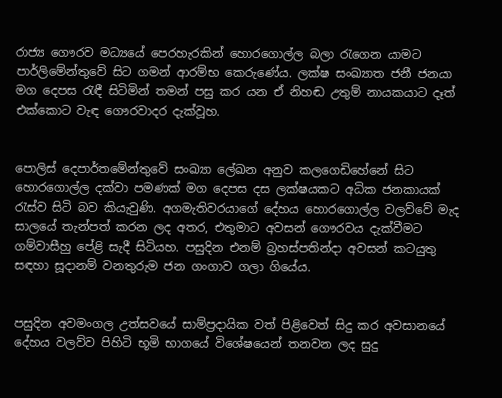රාජ්‍ය ගෞරව මධ්‍යයේ පෙරහැරකින් හොරගොල්ල බලා රැගෙන යාමට පාර්ලිමේන්තුවේ සිට ගමන් ආරම්භ කෙරුණේය. ලක්ෂ සංඛ්‍යාත ජනී ජනයා මග දෙපස රැඳී සිටිමින් තමන් පසු කර යන ඒ නිහඬ උතුම් නායකයාට දෑත් එක්කොට වැඳ ගෞරවාදර දැක්වූහ.


පොලිස් දෙපාර්තමේන්තුවේ සංඛ්‍යා ලේඛන අනුව කලගෙඩිහේනේ සිට හොරගොල්ල දක්වා පමණක් මග දෙපස දස ලක්ෂයකට අධික ජනකායක් රැස්ව සිටි බව කියැවුණි. අගමැතිවරයාගේ දේහය හොරගොල්ල වලව්වේ මැද සාලයේ තැන්පත් කරන ලද අතර, එතුමාට අවසන් ගෞරවය දැක්වීමට ගම්වාසීහු පේළි සැදී සිටියහ. පසුදින එනම් බ්‍රහස්පතින්දා අවසන් කටයුතු සඳහා සූදානම් වනතුරුම ජන ගංගාව ගලා ගියේය.


පසුදින අවමංගල උත්සවයේ සාම්ප්‍රදායික වත් පිළිවෙත් සිදු කර අවසානයේ දේහය වලව්ව පිහිටි භූමි භාගයේ විශේෂයෙන් තනවන ලද සුදු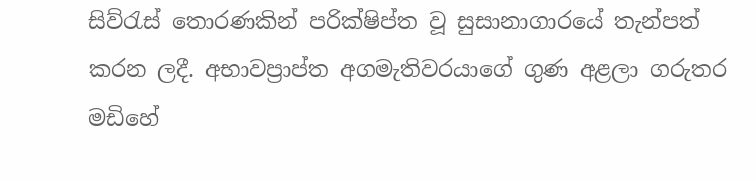සිව්රැස් තොරණකින් පරික්ෂිප්ත වූ සුසානාගාරයේ තැන්පත් කරන ලදී. අභාවප්‍රාප්ත අගමැතිවරයාගේ ගුණ අළලා ගරුතර මඩිහේ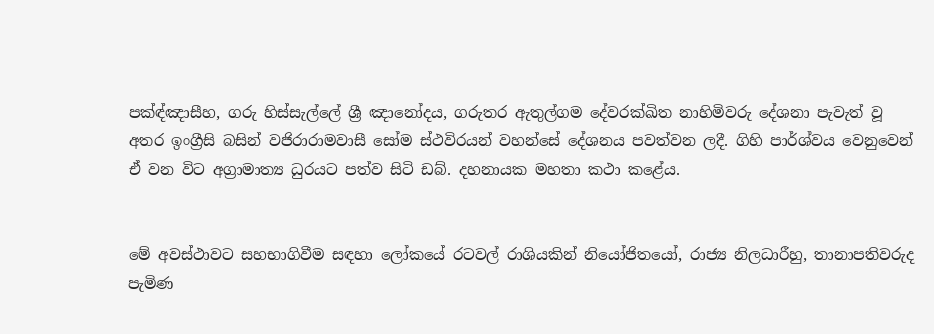පක්‍ඳ්ඤාසීහ, ගරු හිස්සැල්ලේ ශ්‍රී ඤානෝදය, ගරුතර ඇතුල්ගම දේවරක්ඛිත නාහිමිවරු දේශනා පැවැත් වූ අතර ඉංග්‍රීසි බසින් වජිරාරාමවාසී සෝම ස්ථවිරයන් වහන්සේ දේශනය පවත්වන ලදී. ගිහි පාර්ශ්වය වෙනුවෙන් ඒ වන විට අග්‍රාමාත්‍ය ධුරයට පත්ව සිටි ඩබ්. දහනායක මහතා කථා කළේය.


මේ අවස්ථාවට සහභාගිවීම සඳහා ලෝකයේ රටවල් රාශියකින් නියෝජිතයෝ, රාජ්‍ය නිලධාරීහු, තානාපතිවරුද පැමිණ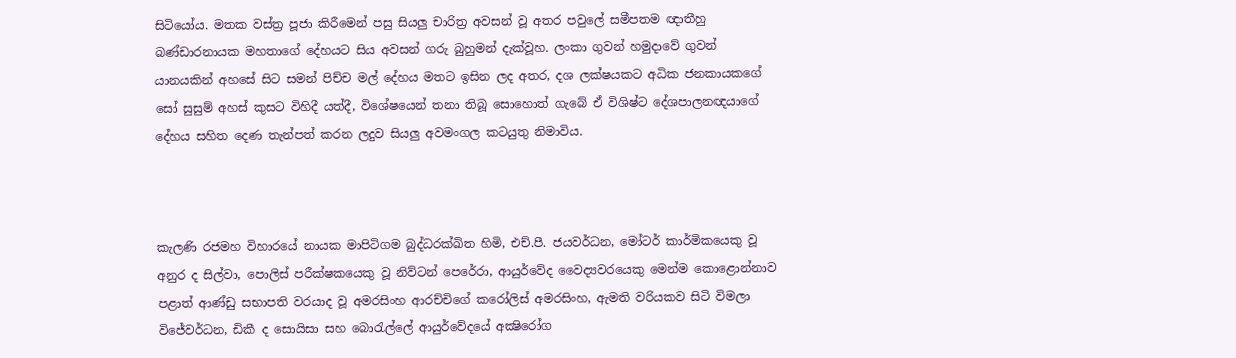සිටියෝය. මතක වස්ත්‍ර පූජා කිරීමෙන් පසු සියලු චාරිත්‍ර අවසන් වූ අතර පවුලේ සමීපතම ඥාතීහු බණ්ඩාරනායක මහතාගේ දේහයට සිය අවසන් ගරු බුහුමන් දැක්වූහ. ලංකා ගුවන් හමුදාවේ ගුවන් යානයකින් අහසේ සිට සමන් පිච්ච මල් දේහය මතට ඉසින ලද අතර, දශ ලක්ෂයකට අධික ජනකායකගේ සෝ සුසුම් අහස් කුසට විහිදී යත්දී, විශේෂයෙන් තනා තිබූ සොහොත් ගැබේ ඒ විශිෂ්ට දේශපාලනඥයාගේ දේහය සහිත දෙණ තැන්පත් කරන ලදුව සියලු අවමංගල කටයුතු නිමාවිය.



කැලණි රජමහ විහාරයේ නායක මාපිටිගම බුද්ධරක්ඛිත හිමි, එච්.පී. ජයවර්ධන, මෝටර් කාර්මිකයෙකු වූ අනුර ද සිල්වා, පොලිස් පරීක්ෂකයෙකු වූ නිව්ටන් පෙරේරා, ආයුර්වේද වෛද්‍යවරයෙකු මෙන්ම කොළොන්නාව පළාත් ආණ්ඩු සභාපති වරයාද වූ අමරසිංහ ආරච්චිගේ කරෝලිස් අමරසිංහ, ඇමති වරියකව සිටි විමලා විජේවර්ධන, ඩිකී ද සොයිසා සහ බොරැල්ලේ ආයුර්වේදයේ අක්‍ෂිරෝග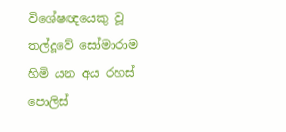විශේෂඥයෙකු වූ තල්දූවේ සෝමාරාම හිමි යන අය රහස් පොලිස්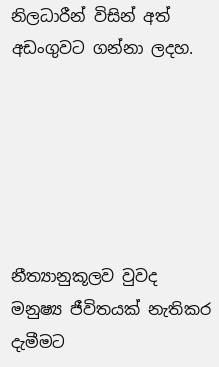නිලධාරීන් විසින් අත් අඩංගුවට ගන්නා ලදහ.






නීත්‍යානුකූලව වුවද මනුෂ්‍ය ජීවිතයක් නැතිකර දැමීමට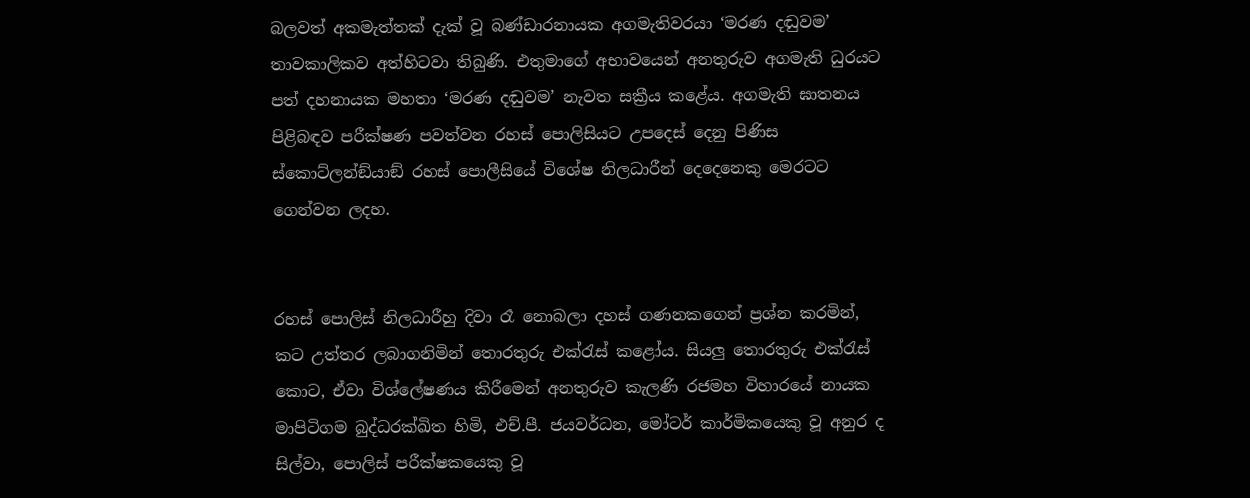බලවත් අකමැත්තක් දැක් වූ බණ්ඩාරනායක අගමැතිවරයා ‘මරණ දඬුවම’ තාවකාලිකව අත්හිටවා තිබුණි. එතුමාගේ අභාවයෙන් අනතුරුව අගමැති ධුරයට පත් දහනායක මහතා ‘මරණ දඬුවම’ නැවත සක්‍රීය කළේය. අගමැති ඝාතනය පිළිබඳව පරීක්ෂණ පවත්වන රහස් පොලිසියට උපදෙස් දෙනු පිණිස  ස්කොට්ලන්ඞ්යාඞ් රහස් පොලීසියේ විශේෂ නිලධාරීන් දෙදෙනෙකු මෙරටට ගෙන්වන ලදහ.


රහස් පොලිස් නිලධාරීහු දිවා රෑ නොබලා දහස් ගණනකගෙන් ප්‍රශ්න කරමින්, කට උත්තර ලබාගනිමින් තොරතුරු එක්රැස් කළෝය. සියලු තොරතුරු එක්රැස් කොට, ඒවා විශ්ලේෂණය කිරීමෙන් අනතුරුව කැලණි රජමහ විහාරයේ නායක මාපිටිගම බුද්ධරක්ඛිත හිමි, එච්.පී. ජයවර්ධන, මෝටර් කාර්මිකයෙකු වූ අනුර ද සිල්වා, පොලිස් පරීක්ෂකයෙකු වූ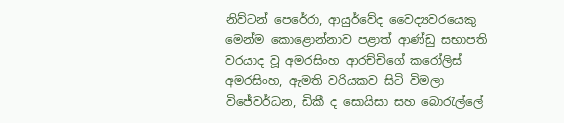නිව්ටන් පෙරේරා, ආයුර්වේද වෛද්‍යවරයෙකු මෙන්ම කොළොන්නාව පළාත් ආණ්ඩු සභාපති වරයාද වූ අමරසිංහ ආරච්චිගේ කරෝලිස් අමරසිංහ, ඇමති වරියකව සිටි විමලා විජේවර්ධන, ඩිකී ද සොයිසා සහ බොරැල්ලේ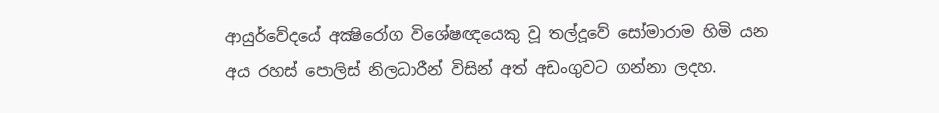ආයුර්වේදයේ අක්‍ෂිරෝග විශේෂඥයෙකු වූ තල්දූවේ සෝමාරාම හිමි යන අය රහස් පොලිස් නිලධාරීන් විසින් අත් අඩංගුවට ගන්නා ලදහ.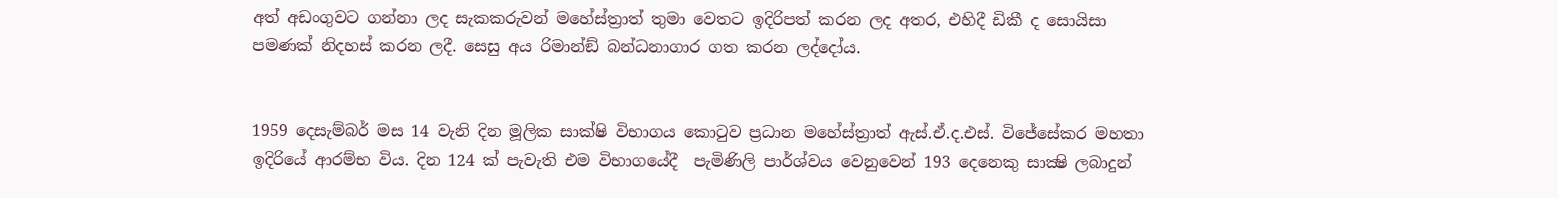අත් අඩංගුවට ගන්නා ලද සැකකරුවන් මහේස්ත්‍රාත් තුමා වෙතට ඉදිරිපත් කරන ලද අතර, එහිදී ඩිකී ද සොයිසා පමණක් නිදහස් කරන ලදී. සෙසු අය රිමාන්ඞ් බන්ධනාගාර ගත කරන ලද්දෝය.


1959 දෙසැම්බර් මස 14 වැනි දින මූලික සාක්ෂි විභාගය කොටුව ප්‍රධාන මහේස්ත්‍රාත් ඇස්.ඒ.ද.එස්. විජේසේකර මහතා ඉදිරියේ ආරම්භ විය. දින 124 ක් පැවැති එම විභාගයේදී  පැමිණිලි පාර්ශ්වය වෙනුවෙන් 193 දෙනෙකු සාක්‍ෂි ලබාදුන්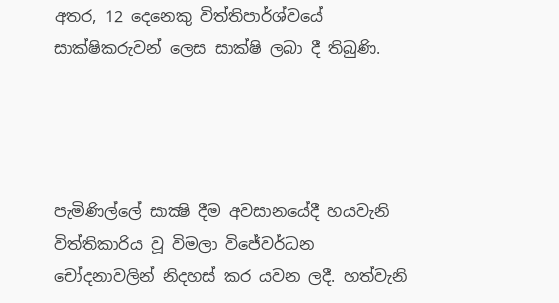අතර, 12 දෙනෙකු විත්තිපාර්ශ්වයේ සාක්ෂිකරුවන් ලෙස සාක්ෂි ලබා දී තිබුණි.




පැමිණිල්ලේ සාක්‍ෂි දීම අවසානයේදී හයවැනි විත්තිකාරිය වූ විමලා විජේවර්ධන චෝදනාවලින් නිදහස් කර යවන ලදී. හත්වැනි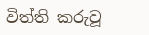විත්ති කරුවූ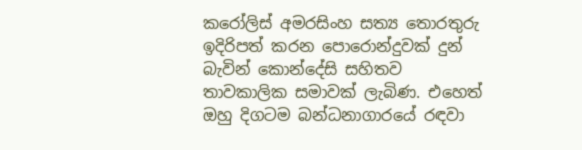කරෝලිස් අමරසිංහ සත්‍ය තොරතුරු ඉදිරිපත් කරන පොරොන්දුවක් දුන් බැවින් කොන්දේසි සහිතව තාවකාලික සමාවක් ලැබිණ. එහෙත් ඔහු දිගටම බන්ධනාගාරයේ රඳවා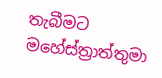තැබීමට මහේස්ත්‍රාත්තුමා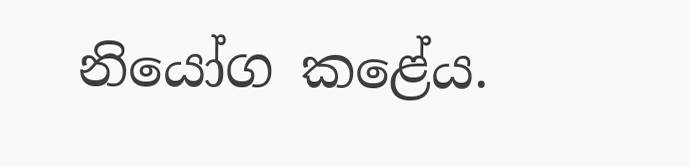නියෝග කළේය.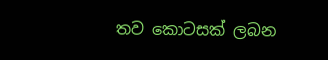තව කොටසක් ලබන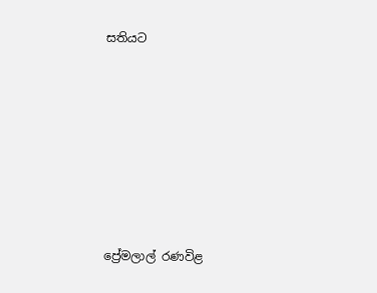සතියට











ප්‍රේමලාල් රණවිළ